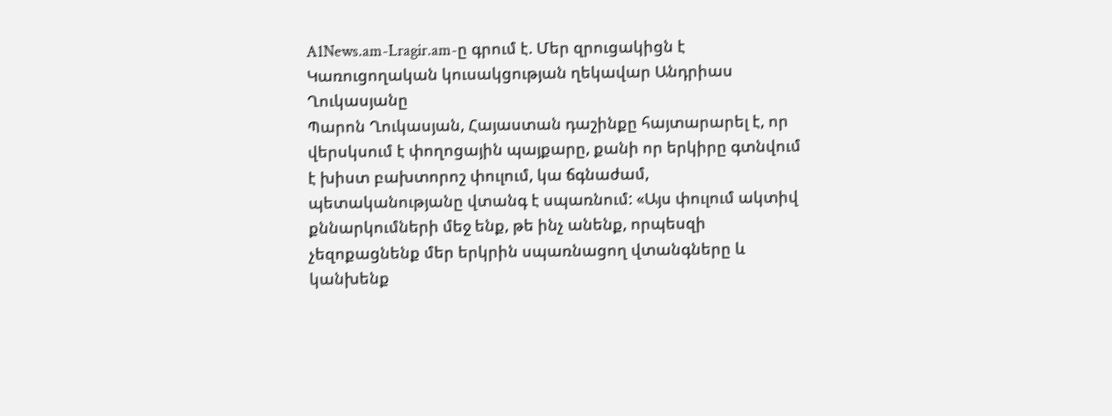A1News.am-Lragir.am-ը գրում է. Մեր զրուցակիցն է Կառուցողական կուսակցության ղեկավար Անդրիաս Ղուկասյանը
Պարոն Ղուկասյան, Հայաստան դաշինքը հայտարարել է, որ վերսկսում է փողոցային պայքարը, քանի որ երկիրը գտնվում է խիստ բախտորոշ փուլում, կա ճգնաժամ, պետականությանը վտանգ է սպառնում: «Այս փուլում ակտիվ քննարկումների մեջ ենք, թե ինչ անենք, որպեսզի չեզոքացնենք մեր երկրին սպառնացող վտանգները և կանխենք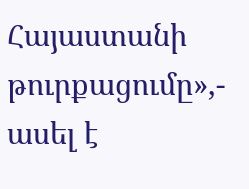Հայաստանի թուրքացումը»,- ասել է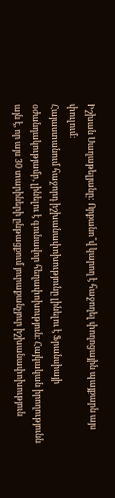Իշխան Սաղաթելյանը: Որքանո՞վ կարող է հաջողել փողոցային պայքարն այս փուլում։
Հայաստանում հաջորդ իշխանափոխությունը լինելու է Ֆրանսիայի օժանդակությամբ, լինելու է գունավոր հեղափոխություն։ Հայկական իրողությունն այն է, որ այս 30 տարիների ընթացքում յուրաքանչյուր իշխանափոխություն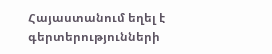Հայաստանում եղել է գերտերությունների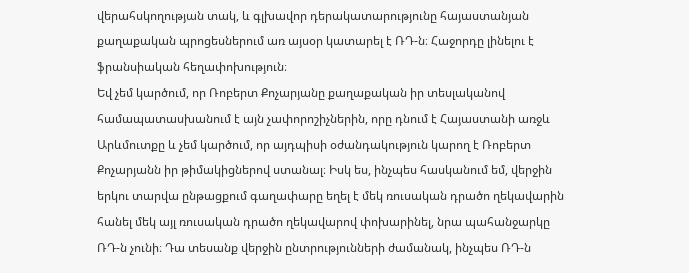վերահսկողության տակ, և գլխավոր դերակատարությունը հայաստանյան քաղաքական պրոցեսներում առ այսօր կատարել է ՌԴ-ն։ Հաջորդը լինելու է ֆրանսիական հեղափոխություն։
Եվ չեմ կարծում, որ Ռոբերտ Քոչարյանը քաղաքական իր տեսլականով համապատասխանում է այն չափորոշիչներին, որը դնում է Հայաստանի առջև Արևմուտքը և չեմ կարծում, որ այդպիսի օժանդակություն կարող է Ռոբերտ Քոչարյանն իր թիմակիցներով ստանալ։ Իսկ ես, ինչպես հասկանում եմ, վերջին երկու տարվա ընթացքում գաղափարը եղել է մեկ ռուսական դրածո ղեկավարին հանել մեկ այլ ռուսական դրածո ղեկավարով փոխարինել, նրա պահանջարկը ՌԴ-ն չունի։ Դա տեսանք վերջին ընտրությունների ժամանակ, ինչպես ՌԴ-ն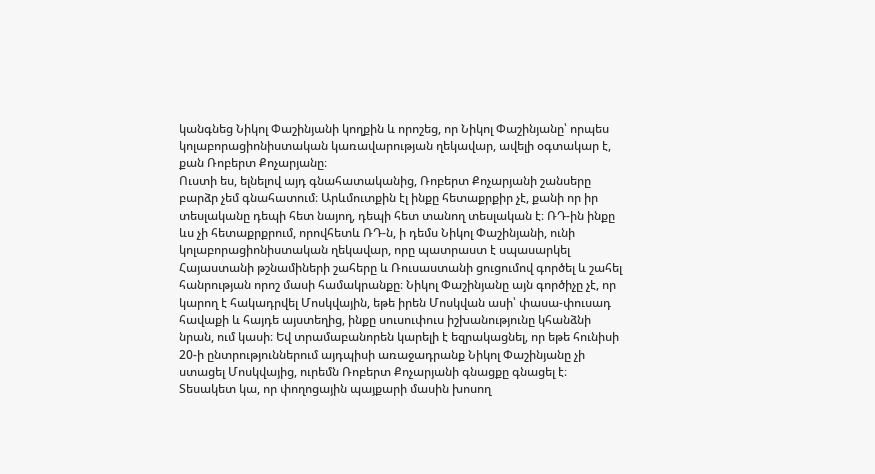կանգնեց Նիկոլ Փաշինյանի կողքին և որոշեց, որ Նիկոլ Փաշինյանը՝ որպես կոլաբորացիոնիստական կառավարության ղեկավար, ավելի օգտակար է, քան Ռոբերտ Քոչարյանը։
Ուստի ես, ելնելով այդ գնահատականից, Ռոբերտ Քոչարյանի շանսերը բարձր չեմ գնահատում։ Արևմուտքին էլ ինքը հետաքրքիր չէ, քանի որ իր տեսլականը դեպի հետ նայող, դեպի հետ տանող տեսլական է։ ՌԴ-ին ինքը ևս չի հետաքրքրում, որովհետև ՌԴ-ն, ի դեմս Նիկոլ Փաշինյանի, ունի կոլաբորացիոնիստական ղեկավար, որը պատրաստ է սպասարկել Հայաստանի թշնամիների շահերը և Ռուսաստանի ցուցումով գործել և շահել հանրության որոշ մասի համակրանքը։ Նիկոլ Փաշինյանը այն գործիչը չէ, որ կարող է հակադրվել Մոսկվային, եթե իրեն Մոսկվան ասի՝ փասա-փուսադ հավաքի և հայդե այստեղից, ինքը սուսուփուս իշխանությունը կհանձնի նրան, ում կասի։ Եվ տրամաբանորեն կարելի է եզրակացնել, որ եթե հունիսի 20-ի ընտրություններում այդպիսի առաջադրանք Նիկոլ Փաշինյանը չի ստացել Մոսկվայից, ուրեմն Ռոբերտ Քոչարյանի գնացքը գնացել է։
Տեսակետ կա, որ փողոցային պայքարի մասին խոսող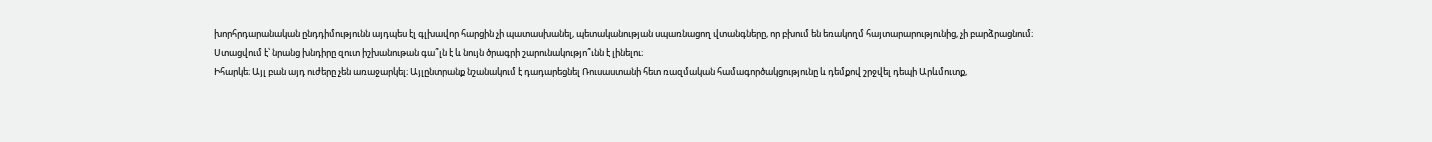խորհրդարանական ընդդիմությունն այդպես էլ գլխավոր հարցին չի պատասխանել, պետականության սպառնացող վտանգները, որ բխում են եռակողմ հայտարարությունից, չի բարձրացնում։ Ստացվում է՝ նրանց խնդիրը զուտ իշխանութան գա՞լն է և նույն ծրագրի շարունակությո՞ւնն է լինելու։
Իհարկե։ Այլ բան այդ ուժերը չեն առաջարկել։ Այլընտրանք նշանակում է դադարեցնել Ռուսաստանի հետ ռազմական համագործակցությունը և դեմքով շրջվել դեպի Արևմուտք,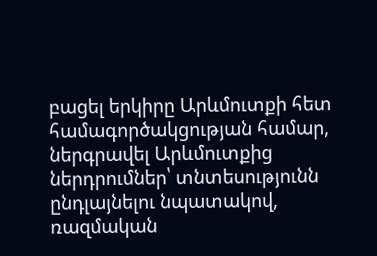բացել երկիրը Արևմուտքի հետ համագործակցության համար, ներգրավել Արևմուտքից ներդրումներ՝ տնտեսությունն ընդլայնելու նպատակով, ռազմական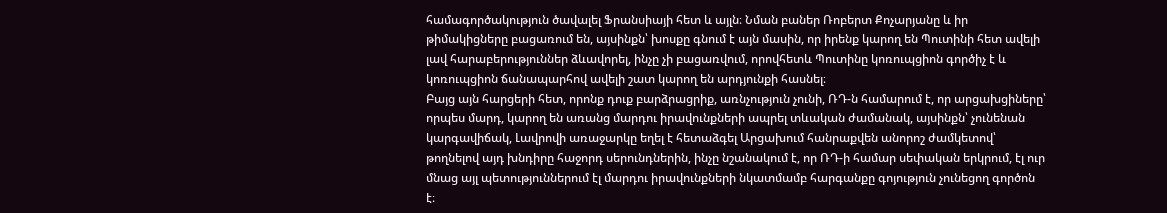համագործակություն ծավալել Ֆրանսիայի հետ և այլն։ Նման բաներ Ռոբերտ Քոչարյանը և իր թիմակիցները բացառում են, այսինքն՝ խոսքը գնում է այն մասին, որ իրենք կարող են Պուտինի հետ ավելի լավ հարաբերություններ ձևավորել, ինչը չի բացառվում, որովհետև Պուտինը կոռուպցիոն գործիչ է և կոռուպցիոն ճանապարհով ավելի շատ կարող են արդյունքի հասնել։
Բայց այն հարցերի հետ, որոնք դուք բարձրացրիք, առնչություն չունի, ՌԴ-ն համարում է, որ արցախցիները՝ որպես մարդ, կարող են առանց մարդու իրավունքների ապրել տևական ժամանակ, այսինքն՝ չունենան կարգավիճակ, Լավրովի առաջարկը եղել է հետաձգել Արցախում հանրաքվեն անորոշ ժամկետով՝ թողնելով այդ խնդիրը հաջորդ սերունդներին, ինչը նշանակում է, որ ՌԴ-ի համար սեփական երկրում, էլ ուր մնաց այլ պետություններում էլ մարդու իրավունքների նկատմամբ հարգանքը գոյություն չունեցող գործոն է։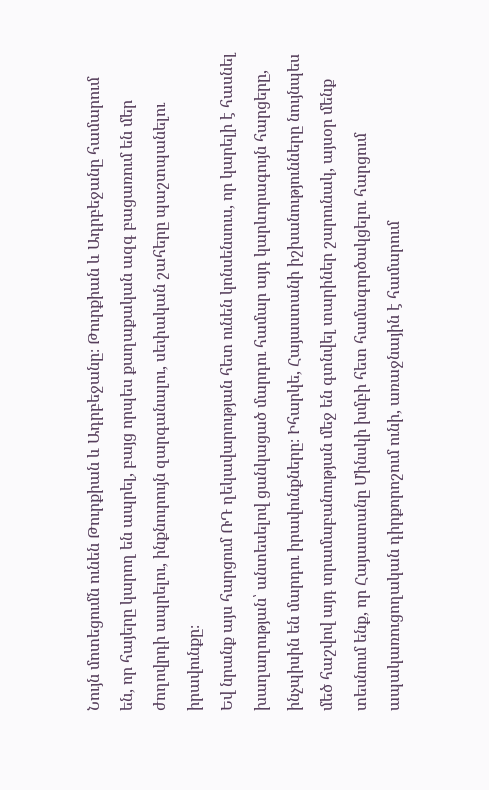Նույն մոտեցումն ունեն Թուրքիան և Ադրբեջանը։ Թուրքիան և Ադրբեջանը համարում են, որ հայերը կարող են ապրել, բայց որպես քաղաքական ազգ բացառում են մեր ժողովրդի ապրելու, ինքնուրույն զարգանալու, սեփական շահերը պաշտպանելու իրավունքը։
Եվ նրանք այս հարցում ՌԴ ղեկավարության հետ ունեն կոնսենսուս, որ կարելի է հասնել խաղաղության՝ անտեսելով ցանկացած մարդու համար այդ կարևորագույն հարցերը, ինչպիսին են մարդու իրավունքները։ Իհարկե, Հայաստանի իշխանությունները նույնպես մեծ հաշվով այդ տրամաբանության մեջ են գտնվել տարիներ շարունակ, այսօր մենք տեսնում ենք, որ Հայաստանը Մինսկի խմբի հետ համագործակցելու հարցում ապակառուցողական դիրքորոշում ունի, առաջնային է համարում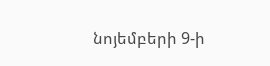նոյեմբերի 9-ի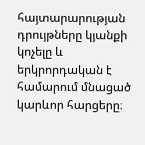հայտարարության դրույթները կյանքի կոչելը և երկրորդական է համարում մնացած կարևոր հարցերը։